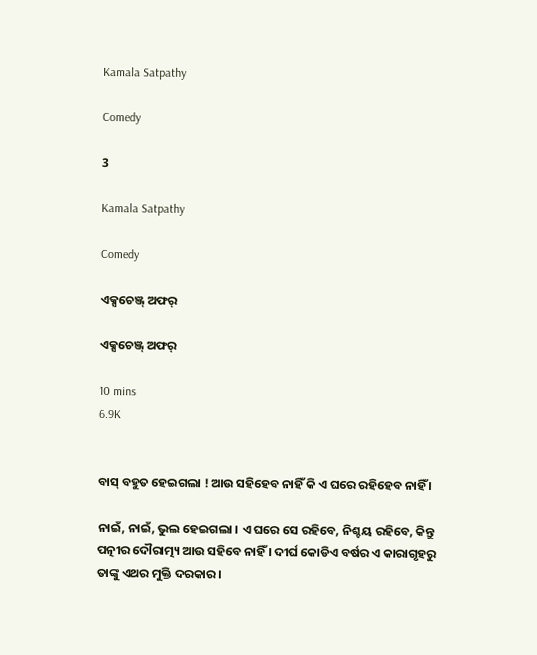Kamala Satpathy

Comedy

3

Kamala Satpathy

Comedy

ଏକ୍ସଚେଞ୍ଜ୍ ଅଫର୍

ଏକ୍ସଚେଞ୍ଜ୍ ଅଫର୍

10 mins
6.9K


ବାସ୍‌ ବହୁତ ହେଇଗଲା ! ଆଉ ସହିହେବ ନାହିଁ କି ଏ ଘରେ ରହିହେବ ନାହିଁ ।

ନାଇଁ, ନାଇଁ, ଭୁଲ ହେଇଗଲା । ଏ ଘରେ ସେ ରହିବେ, ନିଶ୍ଚୟ ରହିବେ, କିନ୍ତୁ ପତ୍ନୀର ଦୌରାତ୍ମ୍ୟ ଆଉ ସହିବେ ନାହିଁ । ଦୀର୍ଘ କୋଡିଏ ବର୍ଷର ଏ କାରାଗୃହରୁ ତାଙ୍କୁ ଏଥର ମୁକ୍ତି ଦରକାର ।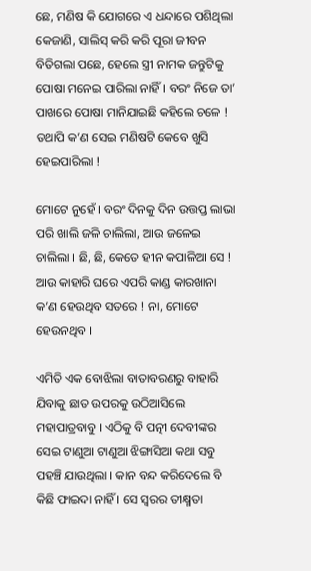ଛେ, ମଣିଷ କି ଯୋଗରେ ଏ ଧନ୍ଦାରେ ପଶିଥିଲା କେଜାଣି, ସାଲିସ୍ କରି କରି ପୂରା ଜୀବନ ବିତିଗଲା ପଛେ, ହେଲେ ସ୍ତ୍ରୀ ନାମକ ଜନ୍ତୁଟିକୁ ପୋଷା ମନେଇ ପାରିଲା ନାହିଁ । ବରଂ ନିଜେ ତା’ ପାଖରେ ପୋଷା ମାନିଯାଇଛି କହିଲେ ଚଳେ ! ତଥାପି କ’ଣ ସେଇ ମଣିଷଟି କେବେ ଖୁସି ହେଇପାରିଲା !

ମୋଟେ ନୁହେଁ । ବରଂ ଦିନକୁ ଦିନ ଉତ୍ତପ୍ତ ଲାଭା ପରି ଖାଲି ଜଳି ଚାଲିଲା, ଆଉ ଜଳେଇ ଚାଲିଲା । ଛି, ଛି, କେତେ ହୀନ କପାଳିଆ ସେ ! ଆଉ କାହାରି ଘରେ ଏପରି କାଣ୍ଡ କାରଖାନା କ’ଣ ହେଉଥିବ ସତରେ ! ନା, ମୋଟେ ହେଉନଥିବ ।

ଏମିତି ଏକ ବୋଝିଲା ବାତାବରଣରୁ ବାହାରି ଯିବାକୁ ଛାତ ଉପରକୁ ଉଠିଆସିଲେ ମହାପାତ୍ରବାବୁ । ଏଠିକୁ ବି ପତ୍ନୀ ଦେବୀଙ୍କର ସେଇ ଟାଣୁଆ ଟାଣୁଆ ଝିଙ୍ଗାସିଆ କଥା ସବୁ ପହଞ୍ଚି ଯାଉଥିଲା । କାନ ବନ୍ଦ କରିଦେଲେ ବି କିଛି ଫାଇଦା ନାହିଁ । ସେ ସ୍ୱରର ତୀକ୍ଷ୍ମତା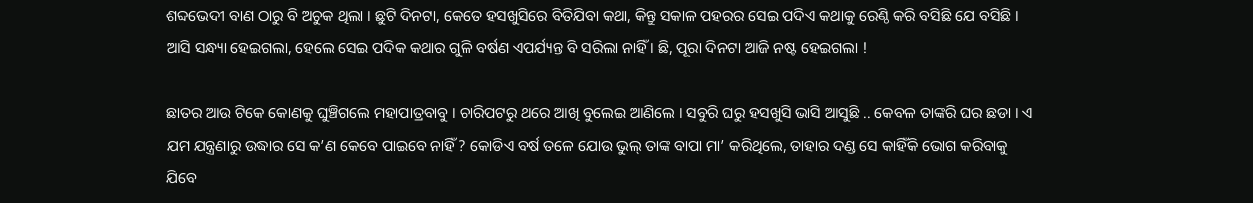ଶବ୍ଦଭେଦୀ ବାଣ ଠାରୁ ବି ଅଚୁକ ଥିଲା । ଛୁଟି ଦିନଟା, କେତେ ହସଖୁସିରେ ବିତିଯିବା କଥା, କିନ୍ତୁ ସକାଳ ପହରର ସେଇ ପଦିଏ କଥାକୁ ରେଣ୍ଠି କରି ବସିଛି ଯେ ବସିଛି । ଆସି ସନ୍ଧ୍ୟା ହେଇଗଲା, ହେଲେ ସେଇ ପଦିକ କଥାର ଗୁଳି ବର୍ଷଣ ଏପର୍ଯ୍ୟନ୍ତ ବି ସରିଲା ନାହିଁ । ଛି, ପୂରା ଦିନଟା ଆଜି ନଷ୍ଟ ହେଇଗଲା !

ଛାତର ଆଉ ଟିକେ କୋଣକୁ ଘୁଞ୍ଚିଗଲେ ମହାପାତ୍ରବାବୁ । ଚାରିପଟରୁ ଥରେ ଆଖି ବୁଲେଇ ଆଣିଲେ । ସବୁରି ଘରୁ ହସଖୁସି ଭାସି ଆସୁଛି .. କେବଳ ତାଙ୍କରି ଘର ଛଡା । ଏ ଯମ ଯନ୍ତ୍ରଣାରୁ ଉଦ୍ଧାର ସେ କ’ଣ କେବେ ପାଇବେ ନାହିଁ ? କୋଡିଏ ବର୍ଷ ତଳେ ଯୋଉ ଭୁଲ୍ ତାଙ୍କ ବାପା ମା’ କରିଥିଲେ, ତାହାର ଦଣ୍ଡ ସେ କାହିଁକି ଭୋଗ କରିବାକୁ ଯିବେ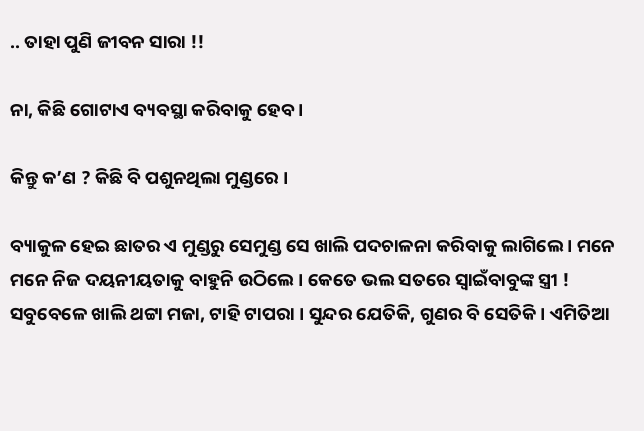.. ତାହା ପୁଣି ଜୀବନ ସାରା !!

ନା, କିଛି ଗୋଟାଏ ବ୍ୟବସ୍ଥା କରିବାକୁ ହେବ ।

କିନ୍ତୁ କ’ଣ ? କିଛି ବି ପଶୁନଥିଲା ମୁଣ୍ଡରେ ।

ବ୍ୟାକୁଳ ହେଇ ଛାତର ଏ ମୁଣ୍ଡରୁ ସେମୁଣ୍ଡ ସେ ଖାଲି ପଦଚାଳନା କରିବାକୁ ଲାଗିଲେ । ମନେ ମନେ ନିଜ ଦୟନୀୟତାକୁ ବାହୁନି ଉଠିଲେ । କେତେ ଭଲ ସତରେ ସ୍ୱାଇଁବାବୁଙ୍କ ସ୍ତ୍ରୀ ! ସବୁବେଳେ ଖାଲି ଥଟ୍ଟା ମଜା, ଟାହି ଟାପରା । ସୁନ୍ଦର ଯେତିକି, ଗୁଣର ବି ସେତିକି । ଏମିତିଆ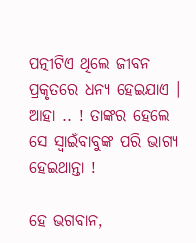ପତ୍ନୀଟିଏ ଥିଲେ ଜୀବନ ପ୍ରକୃତରେ ଧନ୍ୟ ହେଇଯାଏ । ଆହା .. ! ତାଙ୍କର ହେଲେ ସେ ସ୍ୱାଇଁବାବୁଙ୍କ ପରି ଭାଗ୍ୟ ହେଇଥାନ୍ତା !

ହେ ଭଗବାନ,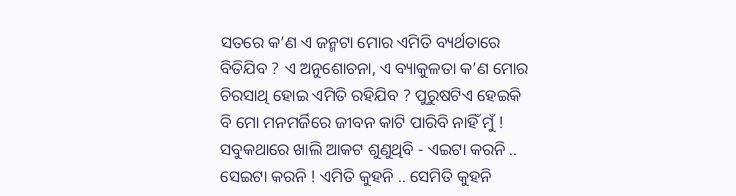ସତରେ କ’ଣ ଏ ଜନ୍ମଟା ମୋର ଏମିତି ବ୍ୟର୍ଥତାରେ ବିତିଯିବ ? ଏ ଅନୁଶୋଚନା, ଏ ବ୍ୟାକୁଳତା କ’ଣ ମୋର ଚିରସାଥି ହୋଇ ଏମିତି ରହିଯିବ ? ପୁରୁଷଟିଏ ହେଇକି ବି ମୋ ମନମର୍ଜିରେ ଜୀବନ କାଟି ପାରିବି ନାହିଁ ମୁଁ ! ସବୁକଥାରେ ଖାଲି ଆକଟ ଶୁଣୁଥିବି - ଏଇଟା କରନି .. ସେଇଟା କରନି ! ଏମିତି କୁହନି .. ସେମିତି କୁହନି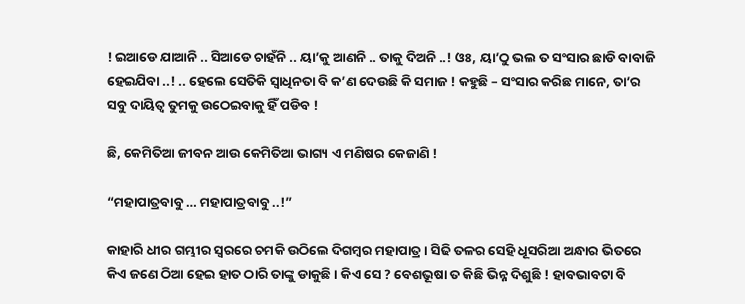! ଇଆଡେ ଯାଆନି .. ସିଆଡେ ଚାହଁନି .. ୟା’କୁ ଆଣନି .. ତାକୁ ଦିଅନି ..! ଓଃ, ୟା’ଠୁ ଭଲ ତ ସଂସାର ଛାଡି ବାବାଜି ହେଇଯିବା ..! .. ହେଲେ ସେତିକି ସ୍ୱାଧିନତା ବି କ’ଣ ଦେଉଛି କି ସମାଜ ! କହୁଛି – ସଂସାର କରିଛ ମାନେ, ତା’ର ସବୁ ଦାୟିତ୍ୱ ତୁମକୁ ଉଠେଇବାକୁ ହିଁ ପଡିବ !

ଛି, କେମିତିଆ ଜୀବନ ଆଉ କେମିତିଆ ଭାଗ୍ୟ ଏ ମଣିଷର କେଜାଣି !

“ମହାପାତ୍ରବାବୁ … ମହାପାତ୍ରବାବୁ ..!”

କାହାରି ଧୀର ଗମ୍ଭୀର ସ୍ୱରରେ ଚମକି ଉଠିଲେ ଦିଗମ୍ବର ମହାପାତ୍ର । ସିଢି ତଳର ସେହି ଧୂସରିଆ ଅନ୍ଧାର ଭିତରେ କିଏ ଜଣେ ଠିଆ ହେଇ ହାତ ଠାରି ତାଙ୍କୁ ଡାକୁଛି । କିଏ ସେ ? ବେଶଭୂଷା ତ କିଛି ଭିନ୍ନ ଦିଶୁଛି ! ହାବଭାବଟା ବି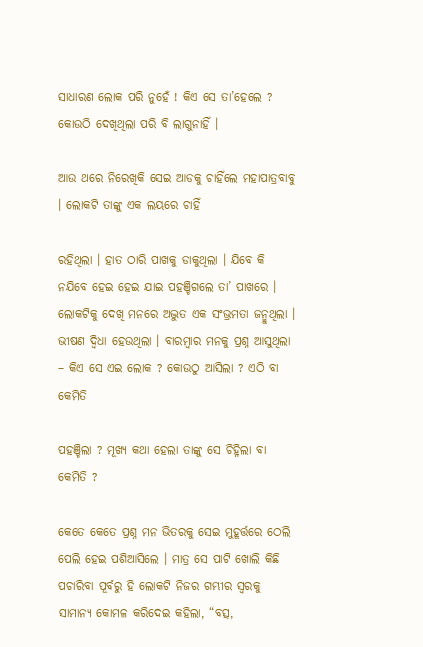ସାଧାରଣ ଲୋକ ପରି ନୁହେଁ ! କିଏ ସେ ତା’ହେଲେ ? କୋଉଠି ଦେଖିଥିଲା ପରି ବି ଲାଗୁନାହିଁ ।

ଆଉ ଥରେ ନିରେଖିକି ସେଇ ଆଡକୁ ଚାହିଁଲେ ମହାପାତ୍ରବାବୁ । ଲୋକଟି ତାଙ୍କୁ ଏକ ଲୟରେ ଚାହିଁ

ରହିଥିଲା । ହାତ ଠାରି ପାଖକୁ ଡାକୁଥିଲା । ଯିବେ କି ନଯିବେ ହେଇ ହେଇ ଯାଇ ପହଞ୍ଚିଗଲେ ତା’ ପାଖରେ । ଲୋକଟିକୁ ଦେଖି ମନରେ ଅଦ୍ଭୁତ ଏକ ସଂଭ୍ରମତା ଜନ୍ମୁଥିଲା । ଭୀଷଣ ଦ୍ୱିଧା ହେଉଥିଲା । ବାରମ୍ୱାର ମନକୁ ପ୍ରଶ୍ନ ଆସୁଥିଲା – କିଏ ସେ ଏଇ ଲୋକ ? କୋଉଠୁ ଆସିଲା ? ଏଠି ବା କେମିତି

ପହଞ୍ଚିଲା ? ମୂଖ୍ୟ କଥା ହେଲା ତାଙ୍କୁ ସେ ଚିହ୍ନିଲା ବା କେମିତି ?

କେତେ କେତେ ପ୍ରଶ୍ନ ମନ ଭିତରକୁ ସେଇ ମୁହୂର୍ତ୍ତରେ ଠେଲି ପେଲି ହେଇ ପଶିଆସିଲେ । ମାତ୍ର ସେ ପାଟି ଖୋଲି କିଛି ପଚାରିବା ପୂର୍ବରୁ ହି ଲୋକଟି ନିଜର ଗମ୍ଭୀର ସ୍ୱରକୁ ସାମାନ୍ୟ କୋମଳ କରିଦେଇ କହିଲା, “ବତ୍ସ,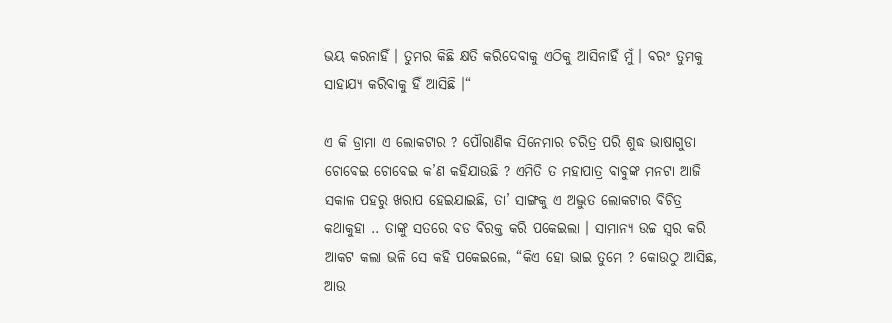ଭୟ କରନାହିଁ । ତୁମର କିଛି କ୍ଷତି କରିଦେବାକୁ ଏଠିକୁ ଆସିନାହିଁ ମୁଁ । ବରଂ ତୁମକୁ ସାହାଯ୍ୟ କରିବାକୁ ହିଁ ଆସିଛି ।“

ଏ କି ଡ୍ରାମା ଏ ଲୋକଟାର ? ପୌରାଣିକ ସିନେମାର ଚରିତ୍ର ପରି ଶୁଦ୍ଧ ଭାଷାଗୁଡା ଚୋବେଇ ଚୋବେଇ କ’ଣ କହିଯାଉଛି ? ଏମିତି ତ ମହାପାତ୍ର ବାବୁଙ୍କ ମନଟା ଆଜି ସକାଳ ପହରୁ ଖରାପ ହେଇଯାଇଛି, ତା’ ସାଙ୍ଗକୁ ଏ ଅଦ୍ଭୁତ ଲୋକଟାର ବିଚିତ୍ର କଥାକୁହା .. ତାଙ୍କୁ ସତରେ ବଡ ବିରକ୍ତ କରି ପକେଇଲା । ସାମାନ୍ୟ ଉଚ୍ଚ ସ୍ୱର କରି ଆକଟ କଲା ଭଳି ସେ କହି ପକେଇଲେ, “କିଏ ହୋ ଭାଇ ତୁମେ ? କୋଉଠୁ ଆସିଛ, ଆଉ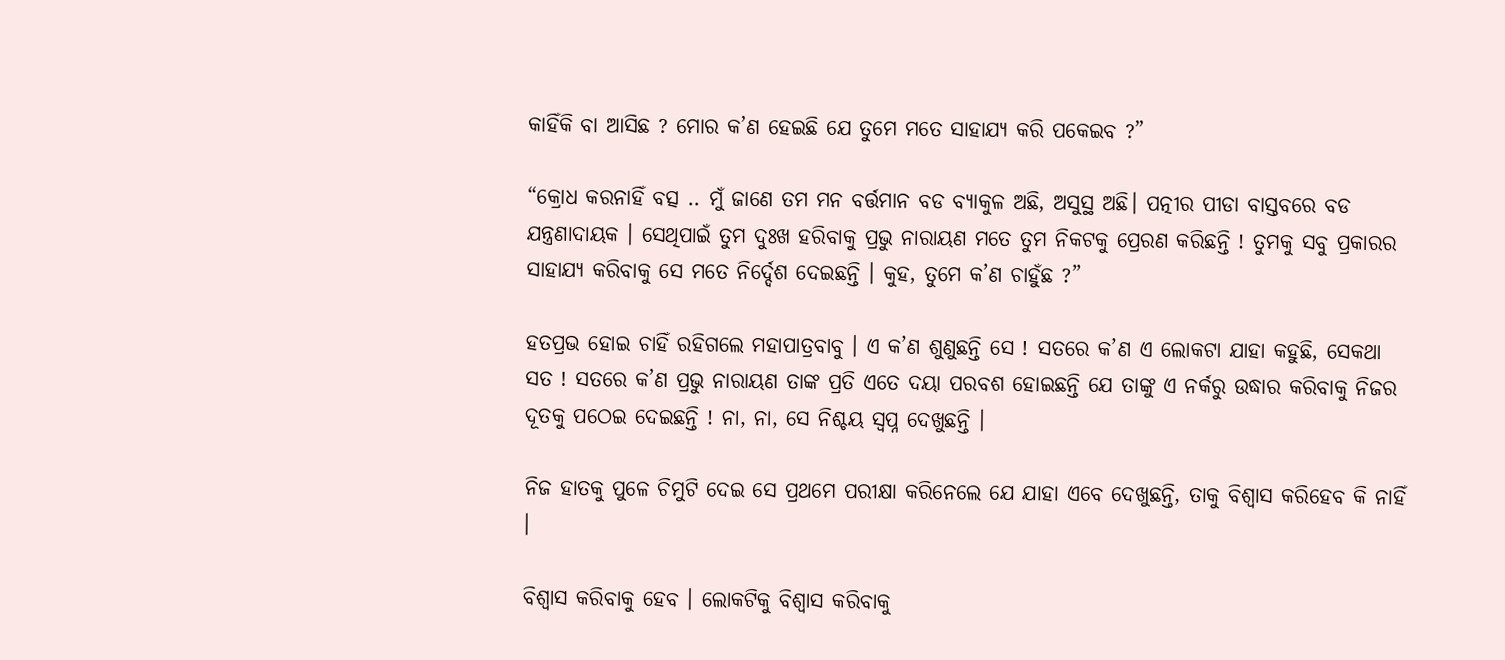କାହିଁକି ବା ଆସିଛ ? ମୋର କ’ଣ ହେଇଛି ଯେ ତୁମେ ମତେ ସାହାଯ୍ୟ କରି ପକେଇବ ?”

“କ୍ରୋଧ କରନାହିଁ ବତ୍ସ .. ମୁଁ ଜାଣେ ତମ ମନ ବର୍ତ୍ତମାନ ବଡ ବ୍ୟାକୁଳ ଅଛି, ଅସୁସ୍ଥ ଅଛି। ପତ୍ନୀର ପୀଡା ବାସ୍ତବରେ ବଡ ଯନ୍ତ୍ରଣାଦାୟକ । ସେଥିପାଇଁ ତୁମ ଦୁଃଖ ହରିବାକୁ ପ୍ରଭୁ ନାରାୟଣ ମତେ ତୁମ ନିକଟକୁ ପ୍ରେରଣ କରିଛନ୍ତି ! ତୁମକୁ ସବୁ ପ୍ରକାରର ସାହାଯ୍ୟ କରିବାକୁ ସେ ମତେ ନିର୍ଦ୍ଦେଶ ଦେଇଛନ୍ତି । କୁହ, ତୁମେ କ’ଣ ଚାହୁଁଛ ?”

ହତପ୍ରଭ ହୋଇ ଚାହିଁ ରହିଗଲେ ମହାପାତ୍ରବାବୁ । ଏ କ’ଣ ଶୁଣୁଛନ୍ତି ସେ ! ସତରେ କ’ଣ ଏ ଲୋକଟା ଯାହା କହୁଛି, ସେକଥା ସତ ! ସତରେ କ’ଣ ପ୍ରଭୁ ନାରାୟଣ ତାଙ୍କ ପ୍ରତି ଏତେ ଦୟା ପରବଶ ହୋଇଛନ୍ତି ଯେ ତାଙ୍କୁ ଏ ନର୍କରୁ ଉଦ୍ଧାର କରିବାକୁ ନିଜର ଦୂତକୁ ପଠେଇ ଦେଇଛନ୍ତି ! ନା, ନା, ସେ ନିଶ୍ଚୟ ସ୍ୱପ୍ନ ଦେଖୁଛନ୍ତି ।

ନିଜ ହାତକୁ ପୁଳେ ଚିମୁଟି ଦେଇ ସେ ପ୍ରଥମେ ପରୀକ୍ଷା କରିନେଲେ ଯେ ଯାହା ଏବେ ଦେଖୁଛନ୍ତି, ତାକୁ ବିଶ୍ୱାସ କରିହେବ କି ନାହିଁ ।

ବିଶ୍ୱାସ କରିବାକୁ ହେବ । ଲୋକଟିକୁ ବିଶ୍ୱାସ କରିବାକୁ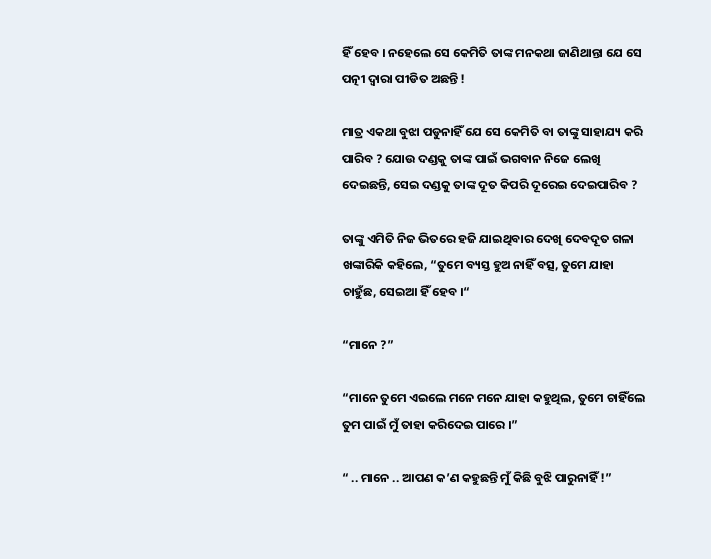ହିଁ ହେବ । ନହେଲେ ସେ କେମିତି ତାଙ୍କ ମନକଥା ଜାଣିଥାନ୍ତା ଯେ ସେ ପତ୍ନୀ ଦ୍ୱାରା ପୀଡିତ ଅଛନ୍ତି !

ମାତ୍ର ଏକଥା ବୁଝା ପଡୁନାହିଁ ଯେ ସେ କେମିତି ବା ତାଙ୍କୁ ସାହାଯ୍ୟ କରି ପାରିବ ? ଯୋଉ ଦଣ୍ଡକୁ ତାଙ୍କ ପାଇଁ ଭଗବାନ ନିଜେ ଲେଖି ଦେଇଛନ୍ତି, ସେଇ ଦଣ୍ଡକୁ ତାଙ୍କ ଦୂତ କିପରି ଦୂରେଇ ଦେଇପାରିବ ?

ତାଙ୍କୁ ଏମିତି ନିଜ ଭିତରେ ହଜି ଯାଇଥିବାର ଦେଖି ଦେବଦୂତ ଗଳା ଖଙ୍କାରିକି କହିଲେ, “ତୁମେ ବ୍ୟସ୍ତ ହୁଅ ନାହିଁ ବତ୍ସ, ତୁମେ ଯାହା ଚାହୁଁଛ, ସେଇଆ ହିଁ ହେବ ।“

“ମାନେ ?”

“ମାନେ ତୁମେ ଏଇଲେ ମନେ ମନେ ଯାହା କହୁଥିଲ, ତୁମେ ଚାହିଁଲେ ତୁମ ପାଇଁ ମୁଁ ତାହା କରିଦେଇ ପାରେ ।”

“ .. ମାନେ .. ଆପଣ କ’ଣ କହୁଛନ୍ତି ମୁଁ କିଛି ବୁଝି ପାରୁନାହିଁ !”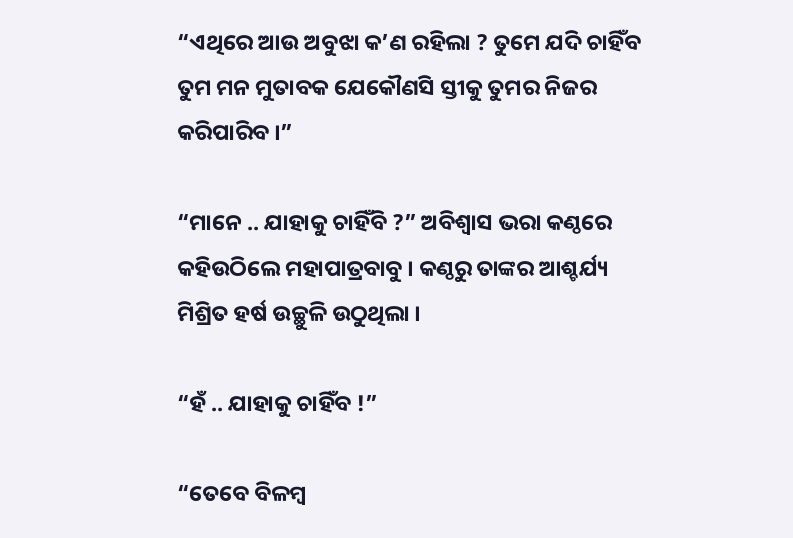“ଏଥିରେ ଆଉ ଅବୁଝା କ’ଣ ରହିଲା ? ତୁମେ ଯଦି ଚାହିଁବ ତୁମ ମନ ମୁତାବକ ଯେକୌଣସି ସ୍ତୀକୁ ତୁମର ନିଜର କରିପାରିବ ।”

“ମାନେ .. ଯାହାକୁ ଚାହିଁବି ?” ଅବିଶ୍ୱାସ ଭରା କଣ୍ଠରେ କହିଉଠିଲେ ମହାପାତ୍ରବାବୁ । କଣ୍ଠରୁ ତାଙ୍କର ଆଶ୍ଚର୍ଯ୍ୟ ମିଶ୍ରିତ ହର୍ଷ ଉଚ୍ଛୁଳି ଉଠୁଥିଲା ।

“ହଁ .. ଯାହାକୁ ଚାହିଁବ !”

“ତେବେ ବିଳମ୍ୱ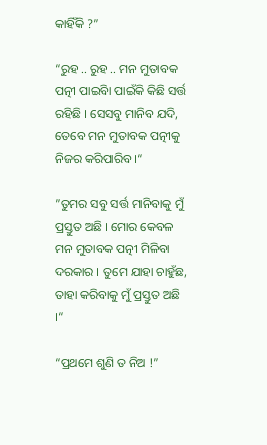କାହିଁକି ?”

“ରୁହ .. ରୁହ .. ମନ ମୁତାବକ ପତ୍ନୀ ପାଇିବା ପାଇଁକି କିଛି ସର୍ତ୍ତ ରହିଛି । ସେସବୁ ମାନିବ ଯଦି, ତେବେ ମନ ମୁତାବକ ପତ୍ନୀକୁ ନିଜର କରିପାରିବ ।“

”ତୁମର ସବୁ ସର୍ତ୍ତ ମାନିବାକୁ ମୁଁ ପ୍ରସ୍ତୁତ ଅଛି । ମୋର କେବଳ ମନ ମୁତାବକ ପତ୍ନୀ ମିଳିବା ଦରକାର । ତୁମେ ଯାହା ଚାହୁଁଛ, ତାହା କରିବାକୁ ମୁଁ ପ୍ରସ୍ତୁତ ଅଛି ।“

“ପ୍ରଥମେ ଶୁଣି ତ ନିଅ !”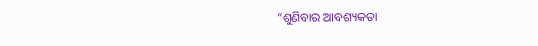“ଶୁଣିବାର ଆବଶ୍ୟକତା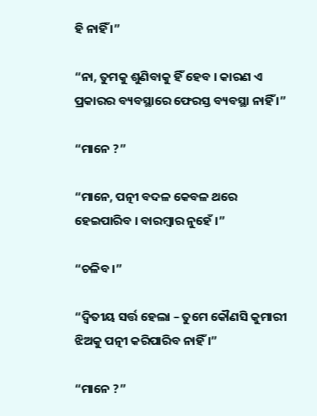ହି ନାହିଁ ।”

“ନା, ତୁମକୁ ଶୁଣିବାକୁ ହିଁ ହେବ । କାରଣ ଏ ପ୍ରକାରର ବ୍ୟବସ୍ଥାରେ ଫେରସ୍ତ ବ୍ୟବସ୍ଥା ନାହିଁ ।”

“ମାନେ ?”

“ମାନେ, ପତ୍ନୀ ବଦଳ କେବଳ ଥରେ ହେଇପାରିବ । ବାରମ୍ୱାର ନୁହେଁ ।”

“ଚଳିବ ।”

“ଦ୍ୱିତୀୟ ସର୍ତ୍ତ ହେଲା – ତୁମେ କୌଣସି କୁମାରୀ ଝିଅକୁ ପତ୍ନୀ କରିପାରିବ ନାହିଁ ।”

“ମାନେ ?”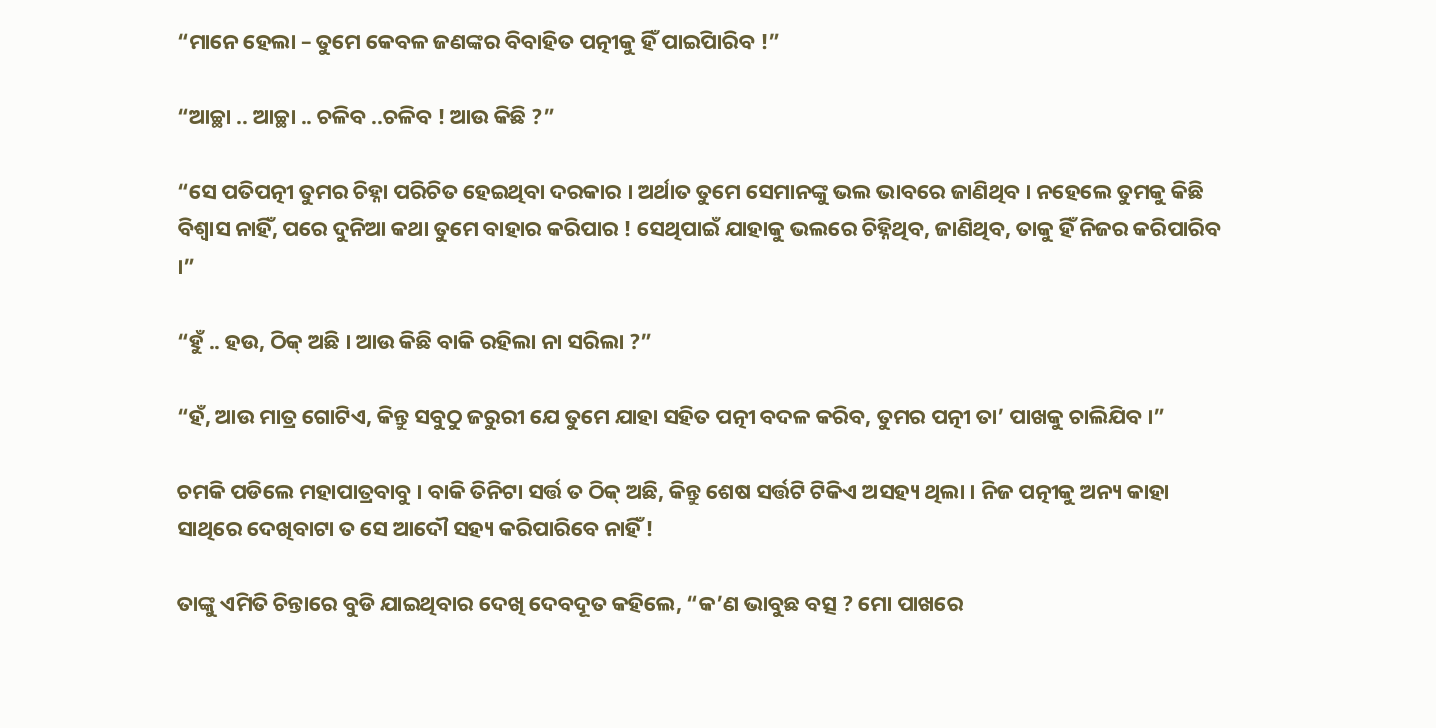“ମାନେ ହେଲା – ତୁମେ କେବଳ ଜଣଙ୍କର ବିବାହିତ ପତ୍ନୀକୁ ହିଁ ପାଇିପାରିବ !”

“ଆଚ୍ଛା .. ଆଚ୍ଛା .. ଚଳିବ ..ଚଳିବ ! ଆଉ କିଛି ?”

“ସେ ପତିପତ୍ନୀ ତୁମର ଚିହ୍ନା ପରିଚିତ ହେଇଥିବା ଦରକାର । ଅର୍ଥାତ ତୁମେ ସେମାନଙ୍କୁ ଭଲ ଭାବରେ ଜାଣିଥିବ । ନହେଲେ ତୁମକୁ କିଛି ବିଶ୍ୱାସ ନାହିଁ, ପରେ ଦୁନିଆ କଥା ତୁମେ ବାହାର କରିପାର ! ସେଥିପାଇଁ ଯାହାକୁ ଭଲରେ ଚିହ୍ନିଥିବ, ଜାଣିଥିବ, ତାକୁ ହିଁ ନିଜର କରିପାରିବ ।”

“ହୁଁ .. ହଉ, ଠିକ୍ ଅଛି । ଆଉ କିଛି ବାକି ରହିଲା ନା ସରିଲା ?”

“ହଁ, ଆଉ ମାତ୍ର ଗୋଟିଏ, କିନ୍ତୁ ସବୁଠୁ ଜରୁରୀ ଯେ ତୁମେ ଯାହା ସହିତ ପତ୍ନୀ ବଦଳ କରିବ, ତୁମର ପତ୍ନୀ ତା’ ପାଖକୁ ଚାଲିଯିବ ।”

ଚମକି ପଡିଲେ ମହାପାତ୍ରବାବୁ । ବାକି ତିନିଟା ସର୍ତ୍ତ ତ ଠିକ୍ ଅଛି, କିନ୍ତୁ ଶେଷ ସର୍ତ୍ତଟି ଟିକିଏ ଅସହ୍ୟ ଥିଲା । ନିଜ ପତ୍ନୀକୁ ଅନ୍ୟ କାହା ସାଥିରେ ଦେଖିବାଟା ତ ସେ ଆଦୌ ସହ୍ୟ କରିପାରିବେ ନାହିଁ !

ତାଙ୍କୁ ଏମିତି ଚିନ୍ତାରେ ବୁଡି ଯାଇଥିବାର ଦେଖି ଦେବଦୂତ କହିଲେ, “କ’ଣ ଭାବୁଛ ବତ୍ସ ? ମୋ ପାଖରେ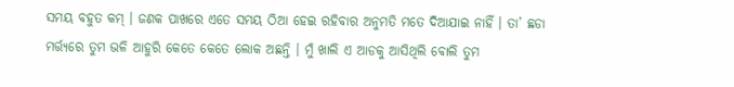ସମୟ ବହୁତ କମ୍ । ଜଣକ ପାଖରେ ଏତେ ସମୟ ଠିଆ ହେଇ ରହିବାର ଅନୁମତି ମତେ ଦିଆଯାଇ ନାହିଁ । ତା’ ଛଡା ମର୍ତ୍ତ୍ୟରେ ତୁମ ଭଳି ଆହୁରି କେତେ କେତେ ଲୋକ ଅଛନ୍ତି । ମୁଁ ଖାଲି ଏ ଆଡକୁ ଆସିଥିଲି ବୋଲି ତୁମ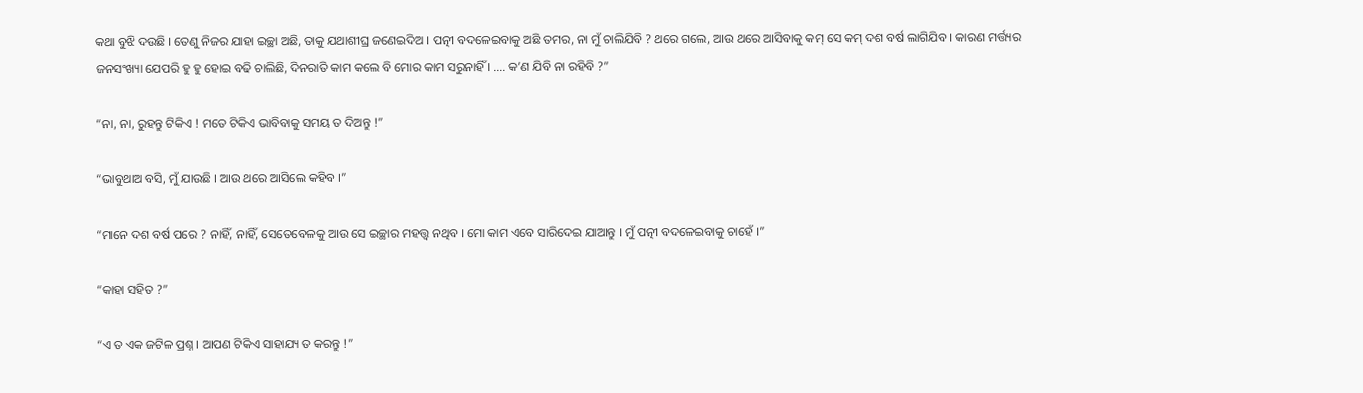କଥା ବୁଝି ଦଉଛି । ତେଣୁ ନିଜର ଯାହା ଇଚ୍ଛା ଅଛି, ତାକୁ ଯଥାଶୀଘ୍ର ଜଣେଇଦିଅ । ପତ୍ନୀ ବଦଳେଇବାକୁ ଅଛି ତମର, ନା ମୁଁ ଚାଲିଯିବି ? ଥରେ ଗଲେ, ଆଉ ଥରେ ଆସିବାକୁ କମ୍ ସେ କମ୍ ଦଶ ବର୍ଷ ଲାଗିଯିବ । କାରଣ ମର୍ତ୍ତ୍ୟର ଜନସଂଖ୍ୟା ଯେପରି ହୁ ହୁ ହୋଇ ବଢି ଚାଲିଛି, ଦିନରାତି କାମ କଲେ ବି ମୋର କାମ ସରୁନାହିଁ । …. କ’ଣ ଯିବି ନା ରହିବି ?”

“ନା, ନା, ରୁହନ୍ତୁ ଟିକିଏ ! ମତେ ଟିକିଏ ଭାବିବାକୁ ସମୟ ତ ଦିଅନ୍ତୁ !”

“ଭାବୁଥାଅ ବସି, ମୁଁ ଯାଉଛି । ଆଉ ଥରେ ଆସିଲେ କହିବ ।”

“ମାନେ ଦଶ ବର୍ଷ ପରେ ? ନାହିଁ, ନାହିଁ, ସେତେବେଳକୁ ଆଉ ସେ ଇଚ୍ଛାର ମହତ୍ତ୍ୱ ନଥିବ । ମୋ କାମ ଏବେ ସାରିଦେଇ ଯାଆନ୍ତୁ । ମୁଁ ପତ୍ନୀ ବଦଳେଇବାକୁ ଚାହେଁ ।”

“କାହା ସହିତ ?”

“ଏ ତ ଏକ ଜଟିଳ ପ୍ରଶ୍ନ । ଆପଣ ଟିକିଏ ସାହାଯ୍ୟ ତ କରନ୍ତୁ !”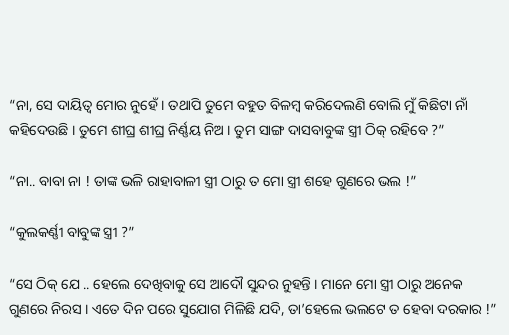“ନା, ସେ ଦାୟିତ୍ୱ ମୋର ନୁହେଁ । ତଥାପି ତୁମେ ବହୁତ ବିଳମ୍ୱ କରିଦେଲଣି ବୋଲି ମୁଁ କିଛିଟା ନାଁ କହିଦେଉଛି । ତୁମେ ଶୀଘ୍ର ଶୀଘ୍ର ନିର୍ଣ୍ଣୟ ନିଅ । ତୁମ ସାଙ୍ଗ ଦାସବାବୁଙ୍କ ସ୍ତ୍ରୀ ଠିକ୍ ରହିବେ ?”

“ନା.. ବାବା ନା ! ତାଙ୍କ ଭଳି ରାହାବାଳୀ ସ୍ତ୍ରୀ ଠାରୁ ତ ମୋ ସ୍ତ୍ରୀ ଶହେ ଗୁଣରେ ଭଲ !”

“କୁଲକର୍ଣ୍ଣୀ ବାବୁଙ୍କ ସ୍ତ୍ରୀ ?”

“ସେ ଠିକ୍ ଯେ .. ହେଲେ ଦେଖିବାକୁ ସେ ଆଦୌ ସୁନ୍ଦର ନୁହନ୍ତି । ମାନେ ମୋ ସ୍ତ୍ରୀ ଠାରୁ ଅନେକ ଗୁଣରେ ନିରସ । ଏତେ ଦିନ ପରେ ସୁଯୋଗ ମିଳିଛି ଯଦି, ତା’ହେଲେ ଭଲଟେ ତ ହେବା ଦରକାର !”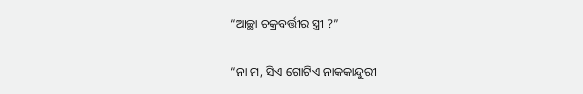“ଆଚ୍ଛା ଚକ୍ରବର୍ତ୍ତୀର ସ୍ତ୍ରୀ ?”

“ନା ମ, ସିଏ ଗୋଟିଏ ନାକକାନ୍ଦୁରୀ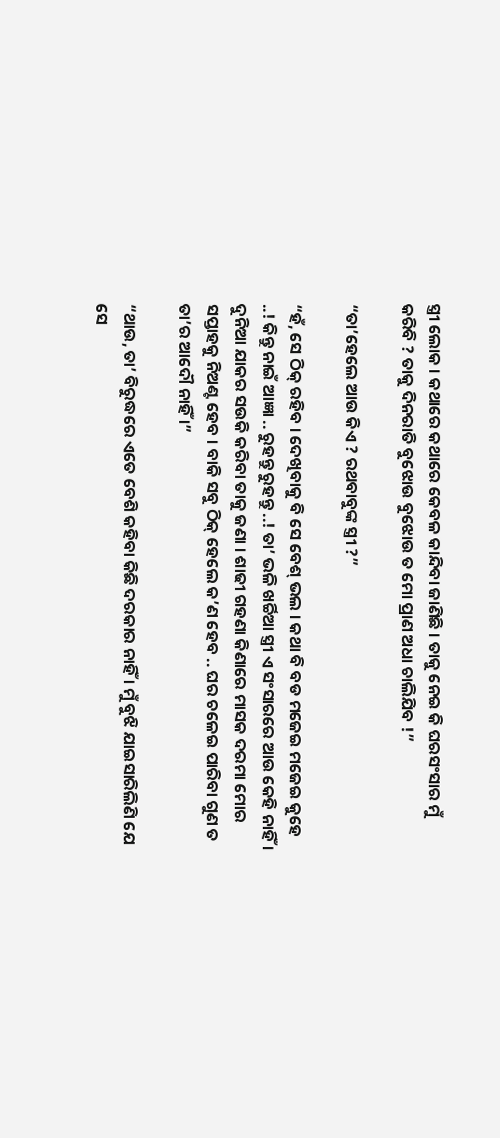ସ୍ତ୍ରୀ ଲୋକ । କଥାରେ କଥାରେ କେବଳ କାନ୍ଦିବା ଜାଣିଛି । ତାକୁ ନେଇ କି ଘରସଂସାର ମୁଁ କରିବି ? ତାକୁ ଦିନରାତି ବୁଝୋଉ ବୁଝୋଉ ତ ମୋ ପ୍ରାଣ ଅଧା ଚାଲିଯିବ !”

“ତା’ହେଲେ ଆଉ କିଏ ? ରଥବାବୁଙ୍କ ସ୍ତ୍ରୀ ?”

“ହଁ, ସେ ଠିକ୍ ରହିବ । ଦେଖିବାକୁ ବି ସେ ବେଶ୍ ଭଲ । କଥା ବି ବଡ ମଜେଇ ମଜେଇ କୁହେ ..! କିନ୍ତୁ ନାଇଁ ଆଜ୍ଞା .. ରୁହନ୍ତୁ ରୁହନ୍ତୁ ..! ତା’ ଭଳି ଖର୍ଚ୍ଚିଆ ସ୍ତ୍ରୀ ଏ ସଂସାରରେ ଆଉ କେହି ନାହିଁ । ଦୁନିଆ ଯାକର ସଉକି କରିବା ତାକୁ ଜଣା । ଶାଢୀ ଗହଣା କିଣାରେ ମାସକ ଦରମା ମୋର ସପ୍ତାହକୁ ନିଅଣ୍ଟ ହେବ । ବାକି ସବୁ ଠିକ୍ ହେଲେ କ’ଣ ହେବ .. ଘର ଚଳେଇ ପାରିବା ଗୁଣ ତ ତା’ର ଆଦୌ ନାହିଁ ।”

“ଥାଉ, ତା’ ବିରୁଦ୍ଧରେ ଏତେ ବେଶି କହିବା କିଛି ଦରକାର ନାହିଁ । ମୁଁ ବୁଝି ଯାଇସାରିଲିଣି ଯେ ସେ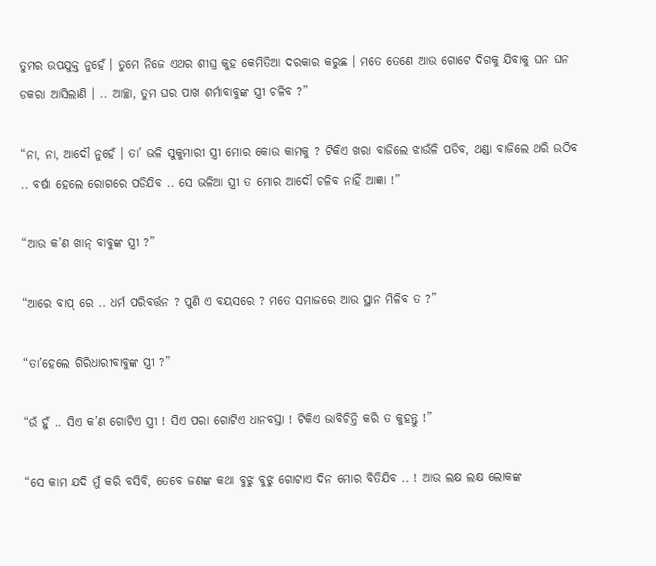ତୁମର ଉପଯୁକ୍ତ ନୁହେଁ । ତୁମେ ନିଜେ ଏଥର ଶୀଘ୍ର କୁହ କେମିତିଆ ଦରକାର କରୁଛ । ମତେ ତେଣେ ଆଉ ଗୋଟେ ଦିଗକୁ ଯିବାକୁ ଘନ ଘନ ଡକରା ଆସିଲାଣି । .. ଆଚ୍ଛା, ତୁମ ଘର ପାଖ ଶର୍ମାବାବୁଙ୍କ ସ୍ତ୍ରୀ ଚଳିବ ?”

“ନା, ନା, ଆଦୌ ନୁହେଁ । ତା’ ଭଳି ସୁକୁମାରୀ ସ୍ତ୍ରୀ ମୋର କୋଉ କାମକୁ ? ଟିକିଏ ଖରା ବାଜିଲେ ଝାଉଁଳି ପଡିବ, ଥଣ୍ଡା ବାଜିଲେ ଥରି ଉଠିବ .. ବର୍ଷା ହେଲେ ରୋଗରେ ପଡିଯିବ .. ସେ ଭଳିଆ ସ୍ତ୍ରୀ ତ ମୋର ଆଦୌ ଚଳିବ ନାହିଁ ଆଜ୍ଞା !”

“ଆଉ କ’ଣ ଖାନ୍ ବାବୁଙ୍କ ସ୍ତ୍ରୀ ?”

“ଆରେ ବାପ୍ ରେ .. ଧର୍ମ ପରିବର୍ତ୍ତନ ? ପୁଣି ଏ ବୟସରେ ? ମତେ ସମାଜରେ ଆଉ ସ୍ଥାନ ମିଳିବ ତ ?”

“ତା’ହେଲେ ଗିରିଧାରୀବାବୁଙ୍କ ସ୍ତ୍ରୀ ?”

“ଉଁ ହୁଁ .. ସିଏ କ’ଣ ଗୋଟିଏ ସ୍ତ୍ରୀ ! ସିଏ ପରା ଗୋଟିଏ ଧାନବସ୍ତା ! ଟିକିଏ ଭାବିଚିନ୍ତି କରି ତ କୁହନ୍ତୁ !”

“ସେ କାମ ଯଦି ମୁଁ କରି ବସିବି, ତେବେ ଜଣଙ୍କ କଥା ବୁଝୁ ବୁଝୁ ଗୋଟାଏ ଦିନ ମୋର ବିତିଯିବ .. ! ଆଉ ଲକ୍ଷ ଲକ୍ଷ ଲୋକଙ୍କ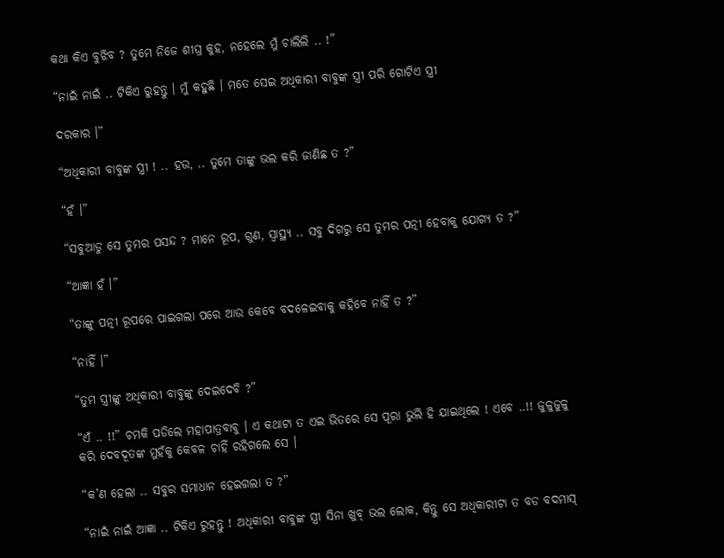କଥା କିଏ ବୁଝିବ ? ତୁମେ ନିଜେ ଶୀଘ୍ର କୁହ, ନହେଲେ ମୁଁ ଚାଲିଲି .. !”

“ନାଇଁ ନାଇଁ .. ଟିକିଏ ରୁହନ୍ତୁ । ମୁଁ କହୁଛି । ମତେ ସେଇ ଅଧିକାରୀ ବାବୁଙ୍କ ସ୍ତ୍ରୀ ପରି ଗୋଟିଏ ସ୍ତ୍ରୀ

ଦରକାର ।”

“ଅଧିକାରୀ ବାବୁଙ୍କ ସ୍ତ୍ରୀ ! .. ହଉ, .. ତୁମେ ତାଙ୍କୁ ଭଲ କରି ଜାଣିଛ ତ ?”

“ହଁ ।”

“ସବୁଆଡୁ ସେ ତୁମର ପସନ୍ଦ ? ମାନେ ରୂପ, ଗୁଣ, ସ୍ୱାସ୍ଥ୍ୟ .. ସବୁ ଦିଗରୁ ସେ ତୁମର ପତ୍ନୀ ହେବାକୁ ଯୋଗ୍ୟ ତ ?”

“ଆଜ୍ଞା ହଁ ।”

“ତାଙ୍କୁ ପତ୍ନୀ ରୂପରେ ପାଇଗଲା ପରେ ଆଉ କେବେ ବଦଳେଇବାକୁ କହିବେ ନାହିଁ ତ ?”

“ନାହିଁ ।”

“ତୁମ ସ୍ତ୍ରୀଙ୍କୁ ଅଧିକାରୀ ବାବୁଙ୍କୁ ଦେଇଦେବି ?”

“ଏଁ .. !!” ଚମକି ପଡିଲେ ମହାପାତ୍ରବାବୁ । ଏ କଥାଟା ତ ଏଇ ଭିତରେ ସେ ପୂରା ଭୁଲି ହି ଯାଇଥିଲେ ! ଏବେ ..!! ଜୁଳୁଜୁଳୁ କରି ଦେବଦୂତଙ୍କ ମୁହଁକୁ କେବଳ ଚାହିଁ ରହିଗଲେ ସେ ।

“କ’ଣ ହେଲା .. ସବୁର ସମାଧାନ ହେଇଗଲା ତ ?”

“ନାଇଁ ନାଇଁ ଆଜ୍ଞା .. ଟିକିଏ ରୁହନ୍ତୁ ! ଅଧିକାରୀ ବାବୁଙ୍କ ସ୍ତ୍ରୀ ସିନା ଖୁବ୍ ଭଲ ଲୋକ, କିନ୍ତୁ ସେ ଅଧିକାରୀଟା ତ ବଡ ବଦମାସ୍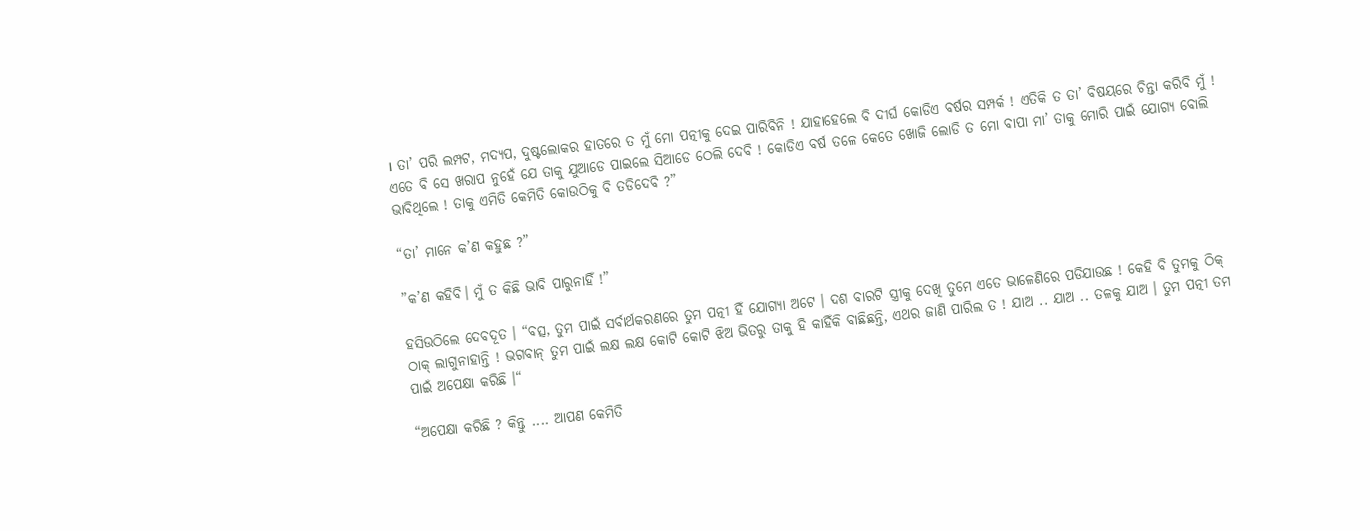। ତା’ ପରି ଲମ୍ପଟ, ମଦ୍ୟପ, ଦୁଷ୍ଟଲୋକର ହାତରେ ତ ମୁଁ ମୋ ପତ୍ନୀକୁ ଦେଇ ପାରିବିନି ! ଯାହାହେଲେ ବି ଦୀର୍ଘ କୋଡିଏ ବର୍ଷର ସମ୍ପର୍କ ! ଏତିକି ତ ତା’ ବିଷୟରେ ଚିନ୍ତା କରିବି ମୁଁ ! ଏତେ ବି ସେ ଖରାପ ନୁହେଁ ଯେ ତାକୁ ଯୁଆଡେ ପାଇଲେ ସିଆଡେ ଠେଲି ଦେବି ! କୋଡିଏ ବର୍ଷ ତଳେ କେତେ ଖୋଜି ଲୋଡି ତ ମୋ ବାପା ମା’ ତାକୁ ମୋରି ପାଇଁ ଯୋଗ୍ୟ ବୋଲି ଭାବିଥିଲେ ! ତାକୁ ଏମିତି କେମିତି କୋଉଠିକୁ ବି ତଡିଦେବି ?”

“ତା’ ମାନେ କ’ଣ କହୁଛ ?”

”କ’ଣ କହିବି। ମୁଁ ତ କିଛି ଭାବି ପାରୁନାହିଁ !”

ହସିଉଠିଲେ ଦେବଦୂତ । “ବତ୍ସ, ତୁମ ପାଇଁ ସର୍ବାର୍ଥକରଣରେ ତୁମ ପତ୍ନୀ ହିଁ ଯୋଗ୍ୟା ଅଟେ । ଦଶ ବାରଟି ସ୍ତ୍ରୀକୁ ଦେଖି ତୁମେ ଏତେ ଭାଳେଣିରେ ପଡିଯାଉଛ ! କେହି ବି ତୁମକୁ ଠିକ୍ ଠାକ୍ ଲାଗୁନାହାନ୍ତି ! ଭଗବାନ୍ ତୁମ ପାଇଁ ଲକ୍ଷ ଲକ୍ଷ କୋଟି କୋଟି ଝିଅ ଭିତରୁ ତାକୁ ହି କାହିଁକି ବାଛିଛନ୍ତି, ଏଥର ଜାଣି ପାରିଲ ତ ! ଯାଅ .. ଯାଅ .. ତଳକୁ ଯାଅ । ତୁମ ପତ୍ନୀ ତମ ପାଇଁ ଅପେକ୍ଷା କରିଛି ।“

“ଅପେକ୍ଷା କରିଛି ? କିନ୍ତୁ .... ଆପଣ କେମିତି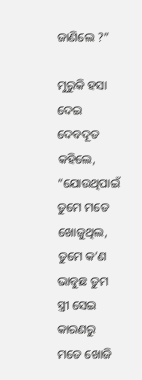ଜାଣିଲେ ?”

ମୁରୁକି ହସା ଦେଇ ଦେବଦୂତ କହିଲେ, “ଯୋଉଥିପାଇଁ ତୁମେ ମତେ ଖୋଜୁଥିଲ, ତୁମେ କ’ଣ ଭାବୁଛ ତୁମ ସ୍ତ୍ରୀ ସେଇ କାରଣରୁ ମତେ ଖୋଜି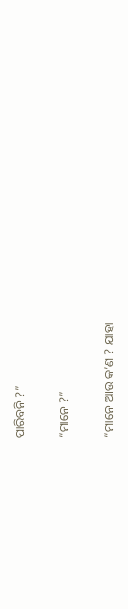ପାରିବନି ?”

“ମାନେ ?”

“ମାନେ ଆଉ କ’ଣ ? ଯାହା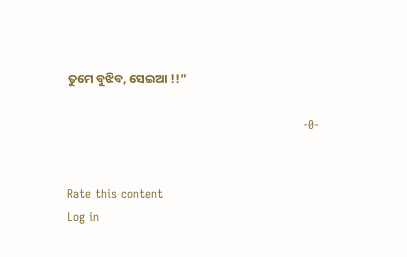ତୁମେ ବୁଝିବ, ସେଇଆ !!”

                                                           -0-


Rate this content
Log in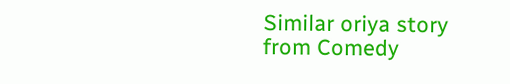Similar oriya story from Comedy